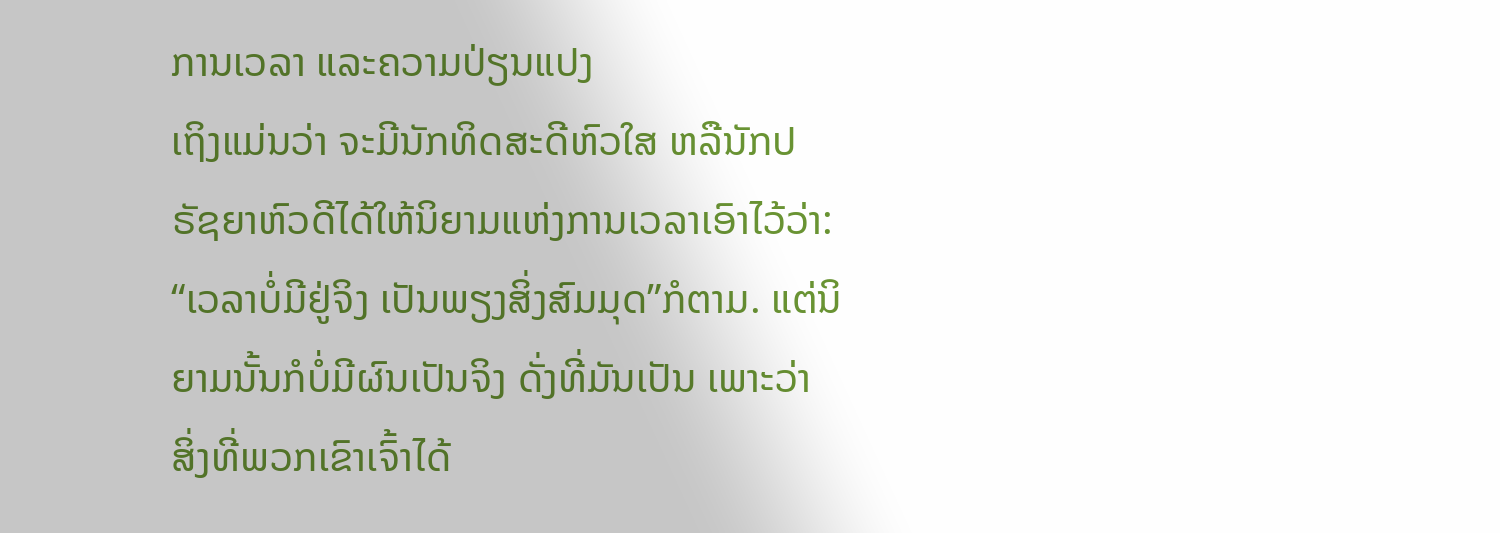ການເວລາ ແລະຄວາມປ່ຽນແປງ
ເຖິງແມ່ນວ່າ ຈະມີນັກທິດສະດີຫົວໃສ ຫລືນັກປຣັຊຍາຫົວດີໄດ້ໃຫ້ນິຍາມແຫ່ງການເວລາເອົາໄວ້ວ່າ: “ເວລາບໍ່ມີຢູ່ຈິງ ເປັນພຽງສິ່ງສົມມຸດ”ກໍຕາມ. ແຕ່ນິຍາມນັ້ນກໍບໍ່ມີຜົນເປັນຈິງ ດັ່ງທີ່ມັນເປັນ ເພາະວ່າ ສິ່ງທີ່ພວກເຂົາເຈົ້າໄດ້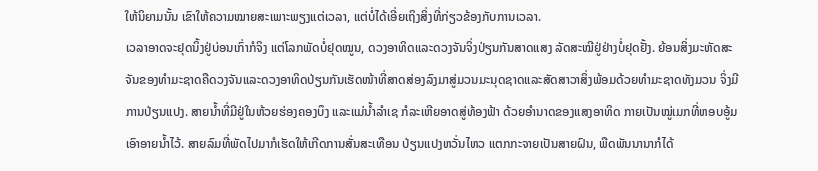ໃຫ້ນິຍາມນັ້ນ ເຂົາໃຫ້ຄວາມໝາຍສະເພາະພຽງແຕ່ເວລາ, ແຕ່ບໍ່ໄດ້ເອີ່ຍເຖິງສິ່ງທີ່ກ່ຽວຂ້ອງກັບການເວລາ.
ເວລາອາດຈະຢຸດນິ້ງຢູ່ບ່ອນເກົ່າກໍຈິງ ແຕ່ໂລກພັດບໍ່ຢຸດໝູນ, ດວງອາທິດແລະດວງຈັນຈິ່ງປ່ຽນກັນສາດແສງ ລັດສະໝີຢູ່ຢ່າງບໍ່ຢຸດຢັ້ງ. ຍ້ອນສິ່ງມະຫັດສະຈັນຂອງທຳມະຊາດຄືດວງຈັນແລະດວງອາທິດປ່ຽນກັນເຮັດໜ້າທີ່ສາດສ່ອງລົງມາສູ່ມວນມະນຸດຊາດແລະສັດສາວາສິ່ງພ້ອມດ້ວຍທຳມະຊາດທັງມວນ ຈິ່ງມີການປ່ຽນແປງ. ສາຍນ້ຳທີ່ມີຢູ່ໃນຫ້ວຍຮ່ອງຄອງບຶງ ແລະແມ່ນ້ຳລຳເຊ ກໍລະເຫີຍອາດສູ່ທ້ອງຟ້າ ດ້ວຍອຳນາດຂອງແສງອາທິດ ກາຍເປັນໝູ່ເມກທີ່ຫອບອູ້ມເອົາອາຍນ້ຳໄວ້. ສາຍລົມທີ່ພັດໄປມາກໍເຮັດໃຫ້ເກີດການສັ່ນສະເທືອນ ປ່ຽນແປງຫວັ່ນໄຫວ ແຕກກະຈາຍເປັນສາຍຝົນ, ພືດພັນນານາກໍໄດ້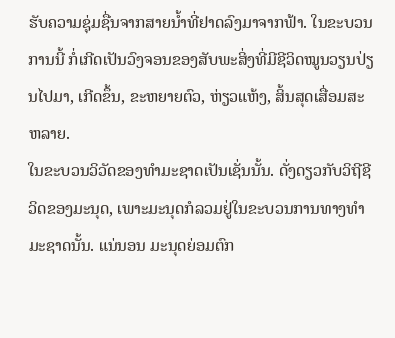ຮັບຄວາມຊຸ່ມຊື່ນຈາກສາຍນ້ຳທີ່ຢາດລົງມາຈາກຟ້າ. ໃນຂະບວນການນີ້ ກໍ່ເກີດເປັນວົງຈອນຂອງສັບພະສິ່ງທີ່ມີຊີວິດໝູນວຽນປ່ຽນໄປມາ, ເກີດຂຶ້ນ, ຂະຫຍາຍຕົວ, ຫ່ຽວແຫ້ງ, ສິ້ນສຸດເສື່ອມສະຫລາຍ.
ໃນຂະບວນວິວັດຂອງທຳມະຊາດເປັນເຊັ່ນນັ້ນ. ດັ່ງດຽວກັບວິຖີຊີວິດຂອງມະນຸດ, ເພາະມະນຸດກໍລວມຢູ່ໃນຂະບວນການທາງທຳມະຊາດນັ້ນ. ແນ່ນອນ ມະນຸດຍ່ອມຕົກ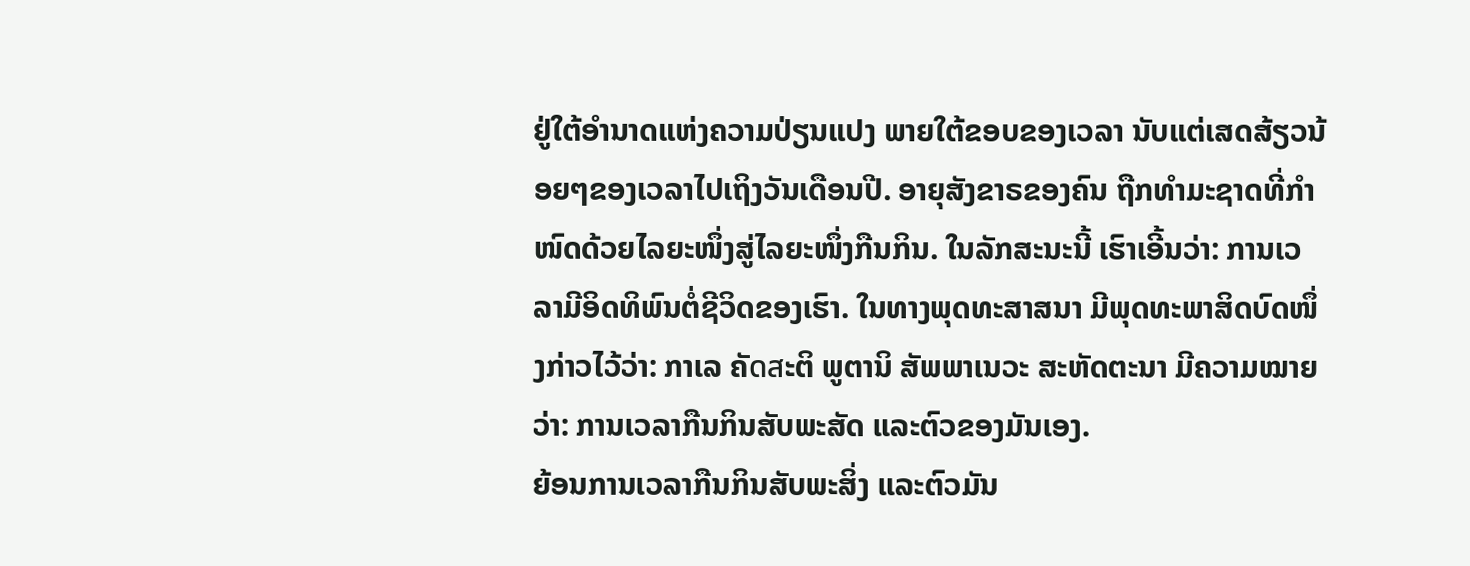ຢູ່ໃຕ້ອຳນາດແຫ່ງຄວາມປ່ຽນແປງ ພາຍໃຕ້ຂອບຂອງເວລາ ນັບແຕ່ເສດສ້ຽວນ້ອຍໆຂອງເວລາໄປເຖິງວັນເດືອນປີ. ອາຍຸສັງຂາຣຂອງຄົນ ຖືກທຳມະຊາດທີ່ກຳໜົດດ້ວຍໄລຍະໜຶ່ງສູ່ໄລຍະໜຶ່ງກືນກິນ. ໃນລັກສະນະນີ້ ເຮົາເອີ້ນວ່າ: ການເວລາມີອິດທິພົນຕໍ່ຊີວິດຂອງເຮົາ. ໃນທາງພຸດທະສາສນາ ມີພຸດທະພາສິດບົດໜຶ່ງກ່າວໄວ້ວ່າ: ກາເລ ຄັดสະຕິ ພູຕານິ ສັພພາເນວະ ສະຫັດຕະນາ ມີຄວາມໝາຍວ່າ: ການເວລາກືນກິນສັບພະສັດ ແລະຕົວຂອງມັນເອງ.
ຍ້ອນການເວລາກືນກິນສັບພະສິ່ງ ແລະຕົວມັນ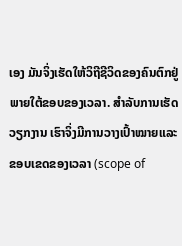ເອງ ມັນຈິ່ງເຮັດໃຫ້ວິຖີຊີວິດຂອງຄົນຕົກຢູ່ພາຍໃຕ້ຂອບຂອງເວລາ. ສຳລັບການເຮັດວຽກງານ ເຮົາຈິ່ງມີການວາງເປົ້າໝາຍແລະຂອບເຂດຂອງເວລາ (scope of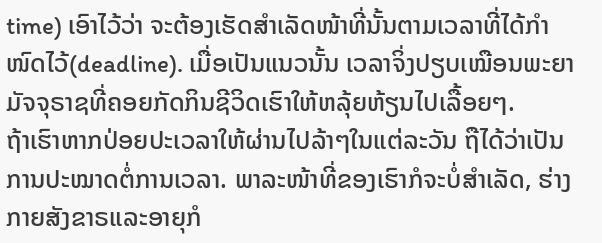time) ເອົາໄວ້ວ່າ ຈະຕ້ອງເຮັດສຳເລັດໜ້າທີ່ນັ້ນຕາມເວລາທີ່ໄດ້ກຳໜົດໄວ້(deadline). ເມື່ອເປັນແນວນັ້ນ ເວລາຈິ່ງປຽບເໝືອນພະຍາມັຈຈຸຣາຊທີ່ຄອຍກັດກິນຊີວິດເຮົາໃຫ້ຫລຸ້ຍຫ້ຽນໄປເລື້ອຍໆ.
ຖ້າເຮົາຫາກປ່ອຍປະເວລາໃຫ້ຜ່ານໄປລ້າໆໃນແຕ່ລະວັນ ຖືໄດ້ວ່າເປັນການປະໝາດຕໍ່ການເວລາ. ພາລະໜ້າທີ່ຂອງເຮົາກໍຈະບໍ່ສຳເລັດ, ຮ່າງກາຍສັງຂາຣແລະອາຍຸກໍ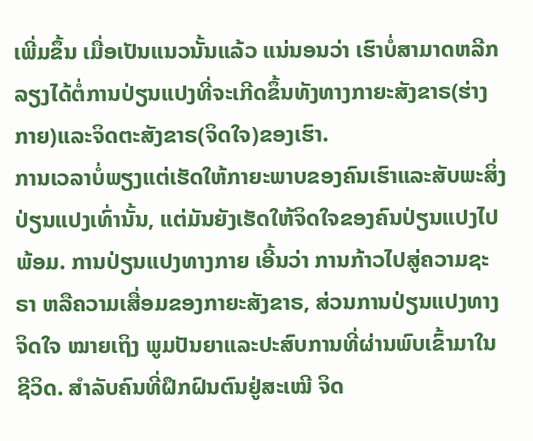ເພີ່ມຂຶ້ນ ເມື່ອເປັນແນວນັ້ນແລ້ວ ແນ່ນອນວ່າ ເຮົາບໍ່ສາມາດຫລີກລຽງໄດ້ຕໍ່ການປ່ຽນແປງທີ່ຈະເກີດຂຶ້ນທັງທາງກາຍະສັງຂາຣ(ຮ່າງກາຍ)ແລະຈິດຕະສັງຂາຣ(ຈິດໃຈ)ຂອງເຮົາ.
ການເວລາບໍ່ພຽງແຕ່ເຮັດໃຫ້ກາຍະພາບຂອງຄົນເຮົາແລະສັບພະສິ່ງປ່ຽນແປງເທົ່ານັ້ນ, ແຕ່ມັນຍັງເຮັດໃຫ້ຈິດໃຈຂອງຄົນປ່ຽນແປງໄປພ້ອມ. ການປ່ຽນແປງທາງກາຍ ເອີ້ນວ່າ ການກ້າວໄປສູ່ຄວາມຊະຣາ ຫລືຄວາມເສື່ອມຂອງກາຍະສັງຂາຣ, ສ່ວນການປ່ຽນແປງທາງຈິດໃຈ ໝາຍເຖິງ ພູມປັນຍາແລະປະສົບການທີ່ຜ່ານພົບເຂົ້າມາໃນຊີວິດ. ສຳລັບຄົນທີ່ຝຶກຝົນຕົນຢູ່ສະເໝີ ຈິດ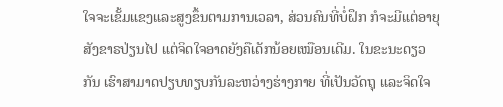ໃຈຈະເຂັ້ມແຂງແລະສູງຂຶ້ນຕາມການເວລາ, ສ່ວນຄົນທີ່ບໍ່ຝຶກ ກໍຈະມີແຕ່ອາຍຸສັງຂາຣປ່ຽນໄປ ແຕ່ຈິດໃຈອາດຍັງຄືເດັກນ້ອຍເໝືອນເດີມ. ໃນຂະນະດຽວກັນ ເຮົາສາມາດປຽບທຽບກັນລະຫວ່າງຮ່າງກາຍ ທີ່ເປັນວັດຖຸ ແລະຈິດໃຈ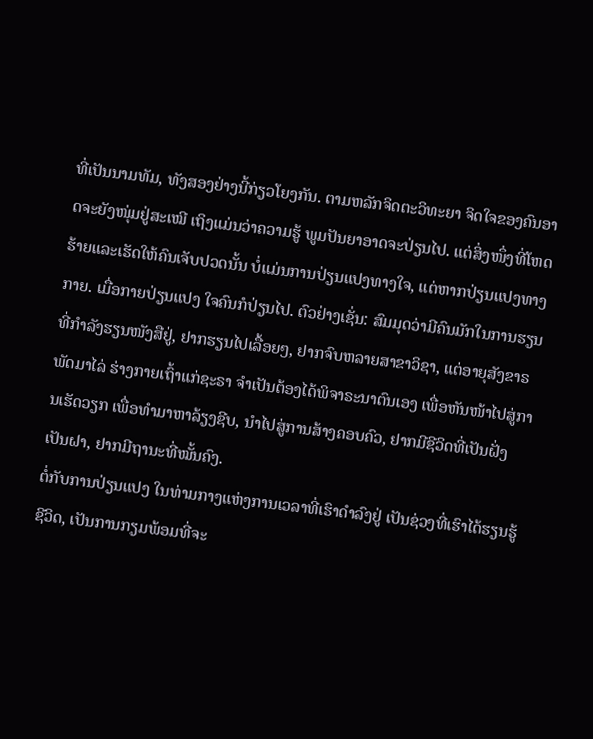ທີ່ເປັນນາມທັມ, ທັງສອງຢ່າງນີ້ກ່ຽວໂຍງກັນ. ຕາມຫລັກຈິດຕະວິທະຍາ ຈິດໃຈຂອງຄົນອາດຈະຍັງໜຸ່ມຢູ່ສະເໝີ ເຖິງແມ່ນວ່າຄວາມຮູ້ ພູມປັນຍາອາດຈະປ່ຽນໄປ. ແຕ່ສິ່ງໜຶ່ງທີ່ໂຫດຮ້າຍແລະເຮັດໃຫ້ຄົນເຈັບປວດນັ້ນ ບໍ່ແມ່ນການປ່ຽນແປງທາງໃຈ, ແຕ່ຫາກປ່ຽນແປງທາງກາຍ. ເມື່ອກາຍປ່ຽນແປງ ໃຈຄົນກໍປ່ຽນໄປ. ຕົວຢ່າງເຊັ່ນ: ສົມມຸດວ່າມີຄົນມັກໃນການຮຽນທີ່ກຳລັງຮຽນໜັງສືຢູ່, ຢາກຮຽນໄປເລື້ອຍໆ, ຢາກຈົບຫລາຍສາຂາວິຊາ, ແຕ່ອາຍຸສັງຂາຣພັດມາໄລ່ ຮ່າງກາຍເຖົ້າແກ່ຊະຣາ ຈຳເປັນຕ້ອງໄດ້ພິຈາຣະນາຕົນເອງ ເພື່ອຫັນໜ້າໄປສູ່ການເຮັດວຽກ ເພື່ອທຳມາຫາລ້ຽງຊີບ, ນຳໄປສູ່ການສ້າງຄອບຄົວ, ຢາກມີຊີວິດທີ່ເປັນຝັ່ງເປັນຝາ, ຢາກມີຖານະທີ່ໝັ້ນຄົງ.
ຕໍ່ກັບການປ່ຽນແປງ ໃນທ່າມກາງແຫ່ງການເວລາທີ່ເຮົາດຳລົງຢູ່ ເປັນຊ່ວງທີ່ເຮົາໄດ້ຮຽນຮູ້ຊີວິດ, ເປັນການກຽມພ້ອມທີ່ຈະ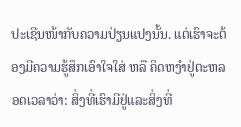ປະເຊີນໜ້າກັບຄວາມປ່ຽນແປງນັ້ນ. ແຕ່ເຮົາຈະຕ້ອງມີຄວາມຮູ້ສຶກເອົາໃຈໃສ່ ຫລື ຄິດຫງຳຢູ່ຕະຫລອດເວລາວ່າ: ສິ່ງທີ່ເຮົາມີຢູ່ແລະສິ່ງທີ່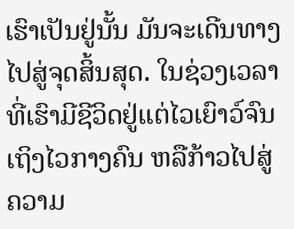ເຮົາເປັນຢູ່ນັ້ນ ມັນຈະເດີນທາງໄປສູ່ຈຸດສິ້ນສຸດ. ໃນຊ່ວງເວລາທີ່ເຮົາມີຊີວິດຢູ່ແຕ່ໄວເຍົາວ໌ຈົນເຖິງໄວກາງຄົນ ຫລືກ້າວໄປສູ່ຄວາມ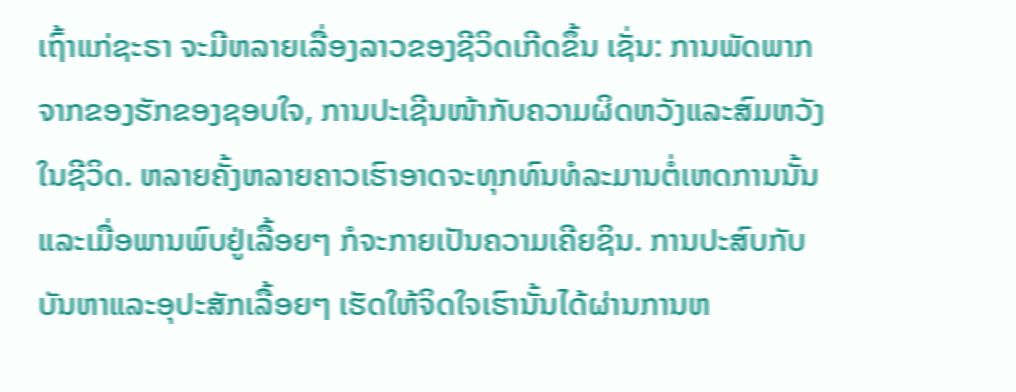ເຖົ້າແກ່ຊະຣາ ຈະມີຫລາຍເລື່ອງລາວຂອງຊີວິດເກີດຂຶ້ນ ເຊັ່ນ: ການພັດພາກຈາກຂອງຮັກຂອງຊອບໃຈ, ການປະເຊີນໜ້າກັບຄວາມຜິດຫວັງແລະສົມຫວັງໃນຊີວິດ. ຫລາຍຄັ້ງຫລາຍຄາວເຮົາອາດຈະທຸກທົນທໍລະມານຕໍ່ເຫດການນັ້ນ ແລະເມື່ອພານພົບຢູ່ເລື້ອຍໆ ກໍຈະກາຍເປັນຄວາມເຄີຍຊິນ. ການປະສົບກັບບັນຫາແລະອຸປະສັກເລື້ອຍໆ ເຮັດໃຫ້ຈິດໃຈເຮົານັ້ນໄດ້ຜ່ານການຫ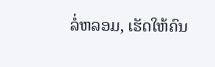ລໍ່ຫລອມ, ເຮັດໃຫ້ຄົນ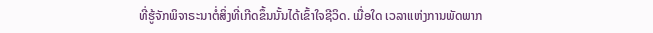ທີ່ຮູ້ຈັກພິຈາຣະນາຕໍ່ສິ່ງທີ່ເກີດຂຶ້ນນັ້ນໄດ້ເຂົ້າໃຈຊີວິດ. ເມື່ອໃດ ເວລາແຫ່ງການພັດພາກ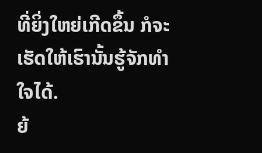ທີ່ຍິ່ງໃຫຍ່ເກີດຂຶ້ນ ກໍຈະເຮັດໃຫ້ເຮົານັ້ນຮູ້ຈັກທຳໃຈໄດ້.
ຍ້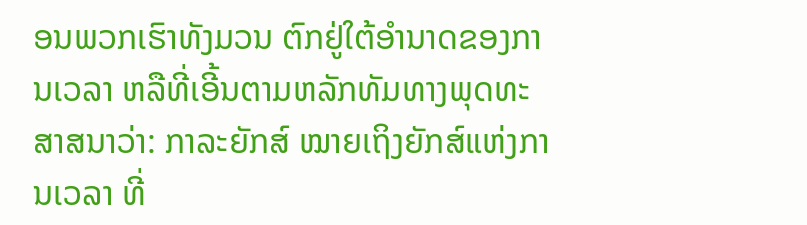ອນພວກເຮົາທັງມວນ ຕົກຢູ່ໃຕ້ອຳນາດຂອງການເວລາ ຫລືທີ່ເອີ້ນຕາມຫລັກທັມທາງພຸດທະສາສນາວ່າ: ກາລະຍັກສ໌ ໝາຍເຖິງຍັກສ໌ແຫ່ງການເວລາ ທີ່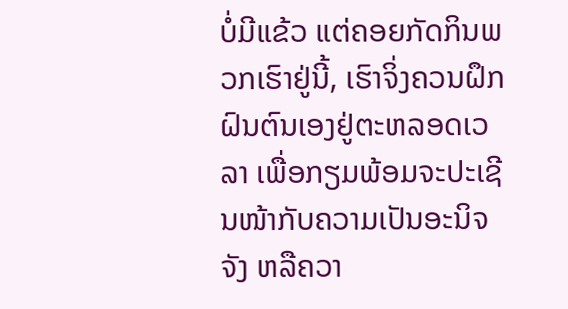ບໍ່ມີແຂ້ວ ແຕ່ຄອຍກັດກິນພວກເຮົາຢູ່ນີ້, ເຮົາຈິ່ງຄວນຝຶກຝົນຕົນເອງຢູ່ຕະຫລອດເວລາ ເພື່ອກຽມພ້ອມຈະປະເຊີນໜ້າກັບຄວາມເປັນອະນິຈຈັງ ຫລືຄວາ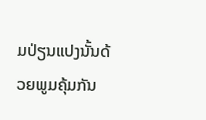ມປ່ຽນແປງນັ້ນດ້ວຍພູມຄຸ້ມກັນ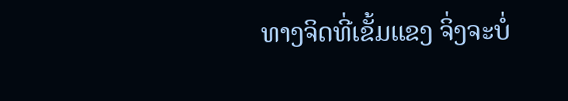ທາງຈິດທີ່ເຂັ້ມແຂງ ຈິ່ງຈະບໍ່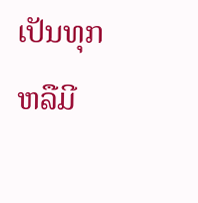ເປັນທຸກ ຫລືມີ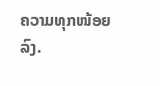ຄວາມທຸກໜ້ອຍລົງ.